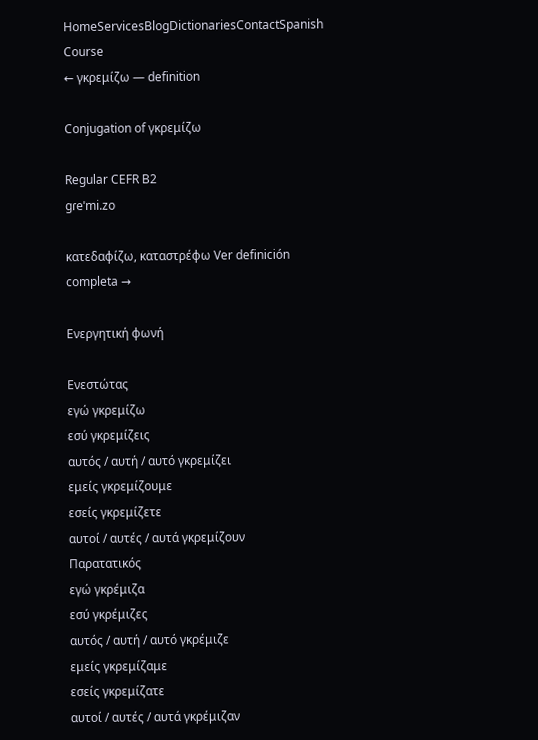HomeServicesBlogDictionariesContactSpanish Course
← γκρεμίζω — definition

Conjugation of γκρεμίζω

Regular CEFR B2
ɡɾeˈmi.zo

κατεδαφίζω, καταστρέφω Ver definición completa →

Ενεργητική φωνή

Ενεστώτας
εγώ γκρεμίζω
εσύ γκρεμίζεις
αυτός / αυτή / αυτό γκρεμίζει
εμείς γκρεμίζουμε
εσείς γκρεμίζετε
αυτοί / αυτές / αυτά γκρεμίζουν
Παρατατικός
εγώ γκρέμιζα
εσύ γκρέμιζες
αυτός / αυτή / αυτό γκρέμιζε
εμείς γκρεμίζαμε
εσείς γκρεμίζατε
αυτοί / αυτές / αυτά γκρέμιζαν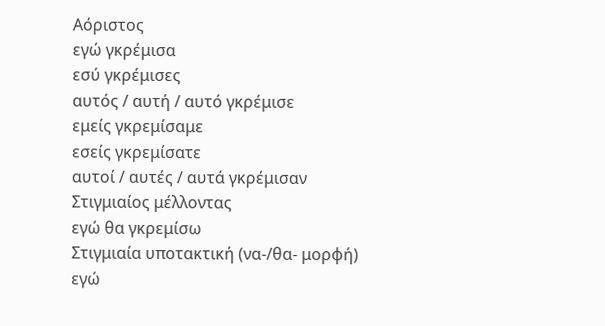Αόριστος
εγώ γκρέμισα
εσύ γκρέμισες
αυτός / αυτή / αυτό γκρέμισε
εμείς γκρεμίσαμε
εσείς γκρεμίσατε
αυτοί / αυτές / αυτά γκρέμισαν
Στιγμιαίος μέλλοντας
εγώ θα γκρεμίσω
Στιγμιαία υποτακτική (να-/θα- μορφή)
εγώ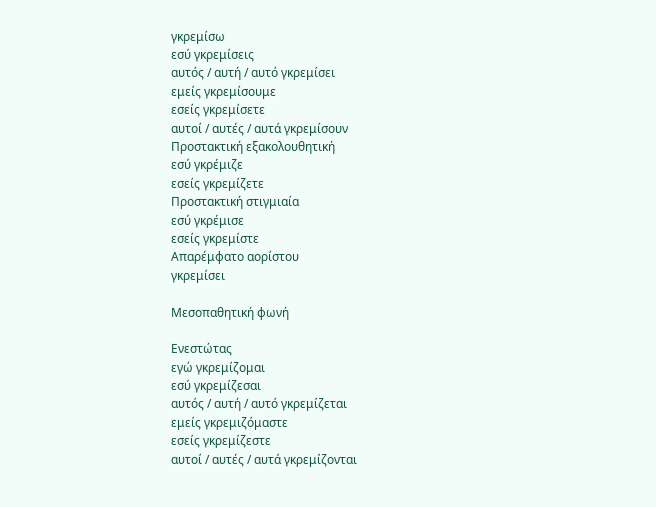γκρεμίσω
εσύ γκρεμίσεις
αυτός / αυτή / αυτό γκρεμίσει
εμείς γκρεμίσουμε
εσείς γκρεμίσετε
αυτοί / αυτές / αυτά γκρεμίσουν
Προστακτική εξακολουθητική
εσύ γκρέμιζε
εσείς γκρεμίζετε
Προστακτική στιγμιαία
εσύ γκρέμισε
εσείς γκρεμίστε
Απαρέμφατο αορίστου
γκρεμίσει

Μεσοπαθητική φωνή

Ενεστώτας
εγώ γκρεμίζομαι
εσύ γκρεμίζεσαι
αυτός / αυτή / αυτό γκρεμίζεται
εμείς γκρεμιζόμαστε
εσείς γκρεμίζεστε
αυτοί / αυτές / αυτά γκρεμίζονται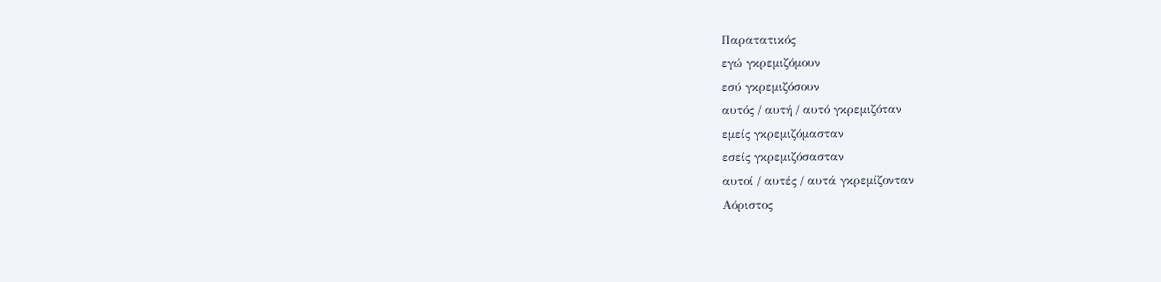Παρατατικός
εγώ γκρεμιζόμουν
εσύ γκρεμιζόσουν
αυτός / αυτή / αυτό γκρεμιζόταν
εμείς γκρεμιζόμασταν
εσείς γκρεμιζόσασταν
αυτοί / αυτές / αυτά γκρεμίζονταν
Αόριστος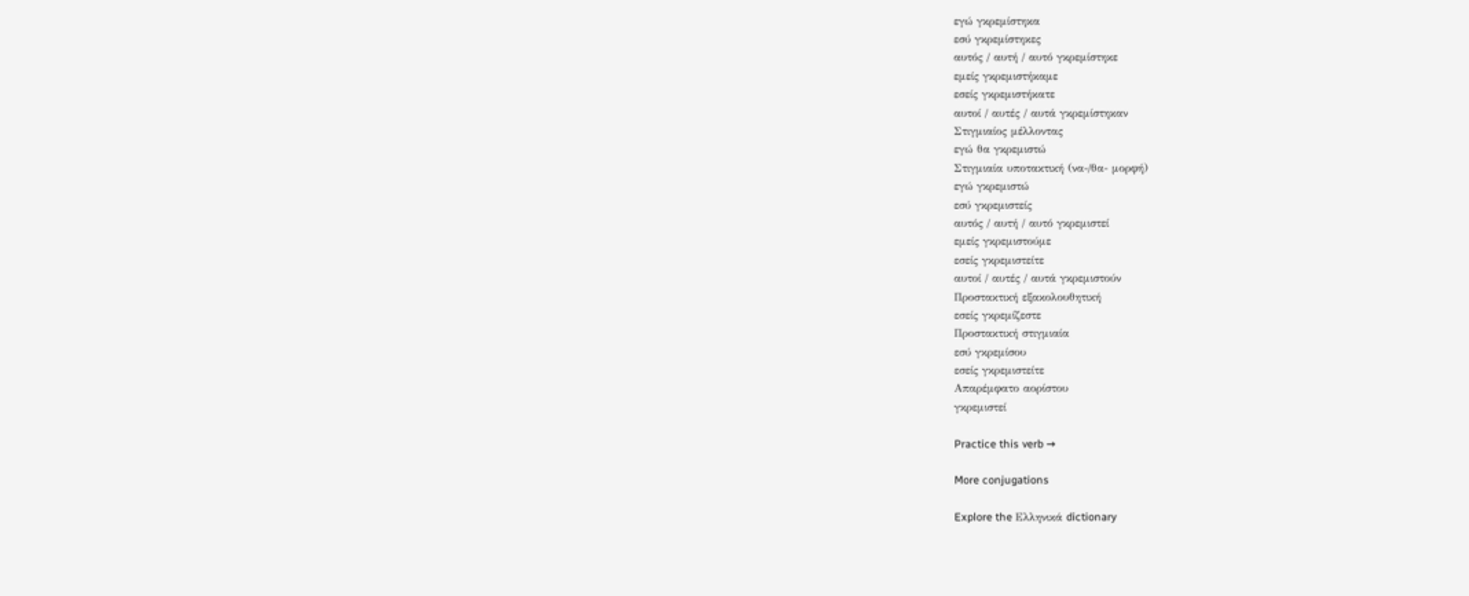εγώ γκρεμίστηκα
εσύ γκρεμίστηκες
αυτός / αυτή / αυτό γκρεμίστηκε
εμείς γκρεμιστήκαμε
εσείς γκρεμιστήκατε
αυτοί / αυτές / αυτά γκρεμίστηκαν
Στιγμιαίος μέλλοντας
εγώ θα γκρεμιστώ
Στιγμιαία υποτακτική (να-/θα- μορφή)
εγώ γκρεμιστώ
εσύ γκρεμιστείς
αυτός / αυτή / αυτό γκρεμιστεί
εμείς γκρεμιστούμε
εσείς γκρεμιστείτε
αυτοί / αυτές / αυτά γκρεμιστούν
Προστακτική εξακολουθητική
εσείς γκρεμίζεστε
Προστακτική στιγμιαία
εσύ γκρεμίσου
εσείς γκρεμιστείτε
Απαρέμφατο αορίστου
γκρεμιστεί

Practice this verb →

More conjugations

Explore the Ελληνικά dictionary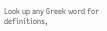Look up any Greek word for definitions,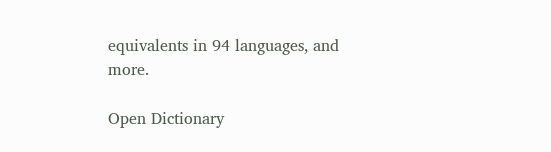equivalents in 94 languages, and more.

Open Dictionary